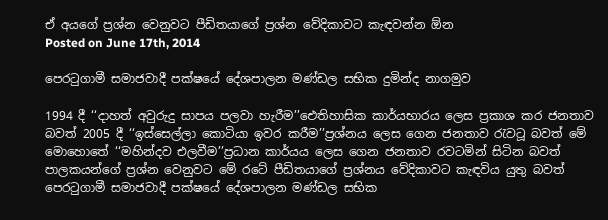ඒ අයගේ ප්‍රශ්න වෙනුවට පීඩිතයාගේ ප්‍රශ්න වේදිකාවට කැඳවන්න ඕන
Posted on June 17th, 2014

පෙරටුගාමී සමාජවාදී පක්ෂයේ දේශපාලන මණ්ඩල සභික දුමින්ද නාගමුව

1994 දී ‘‘දාහත් අවුරුදු සාපය පලවා හැරීම’’ඓතිහාසික කාර්යභාරය ලෙස ප්‍රකාශ කර ජනතාව බවත් 2005 දී ‘‘ඉස්සෙල්ලා කොටියා ඉවර කරීම’’ප්‍රශ්නය ලෙස ගෙන ජනතාව රැවටූ බවත් මේ මොහොතේ ‘‘මහින්දව එලවීම’’ප්‍රධාන කාර්යය ලෙස ගෙන ජනතාව රවටමින් සිටින බවත් පාලකයන්ගේ ප්‍රශ්න වෙනුවට මේ රටේ පීඩිතයාගේ ප්‍රශ්නය වේදිකාවට කැඳවිය යුතු බවත් පෙරටුගාමී සමාජවාදී පක්ෂයේ දේශපාලන මණ්ඩල සභික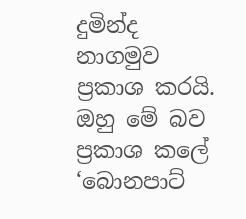දුමින්ද නාගමුව ප්‍රකාශ කරයි. ඔහු මේ බව ප්‍රකාශ කලේ ‘බොනපාට්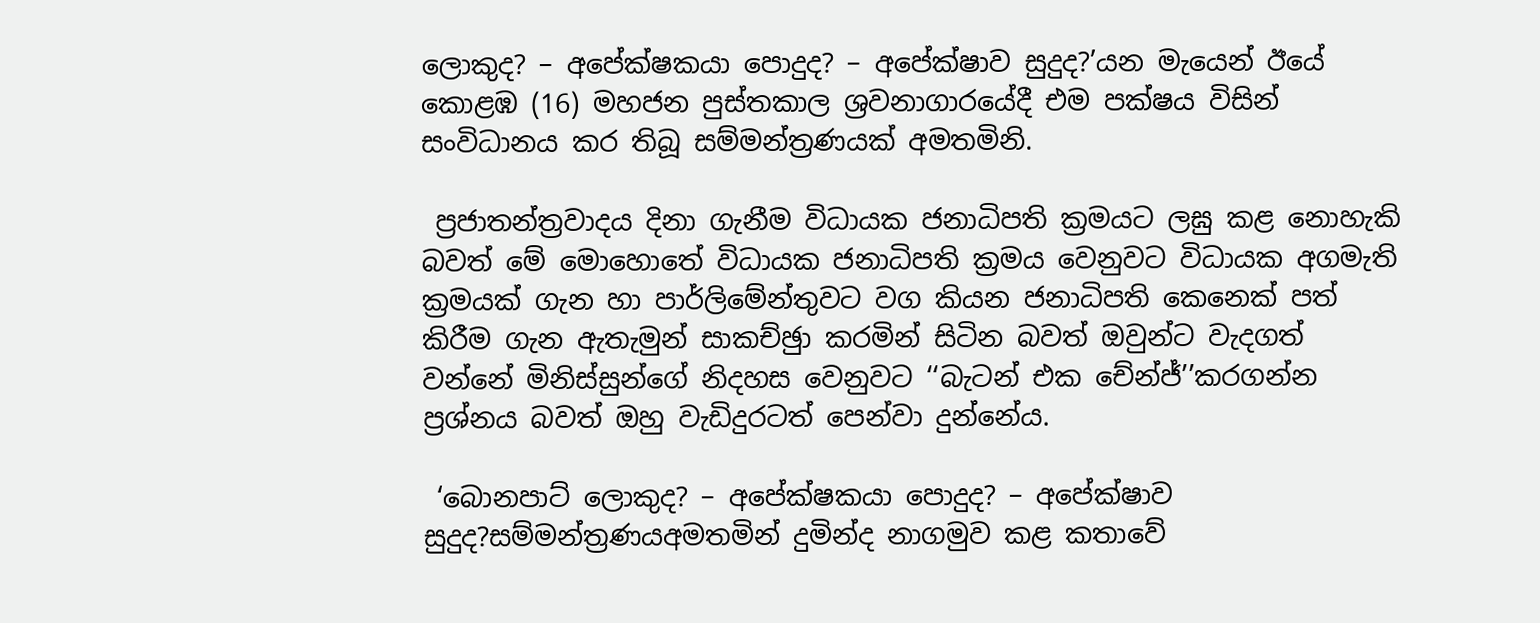ලොකුද? – අපේක්ෂකයා පොදුද? – අපේක්ෂාව සුදුද?’යන මැයෙන් ඊයේ කොළඹ (16) මහජන පුස්තකාල ශ්‍රවනාගාරයේදී එම පක්ෂය විසින් සංවිධානය කර තිබූ සම්මන්ත්‍රණයක් අමතමිනි.

 ප්‍රජාතන්ත්‍රවාදය දිනා ගැනීම විධායක ජනාධිපති ක්‍රමයට ලඝු කළ නොහැකි බවත් මේ මොහොතේ විධායක ජනාධිපති ක්‍රමය වෙනුවට විධායක අගමැති ක්‍රමයක් ගැන හා පාර්ලිමේන්තුවට වග කියන ජනාධිපති කෙනෙක් පත් කිරීම ගැන ඇතැමුන් සාකච්ඡුා කරමින් සිටින බවත් ඔවුන්ට වැදගත් වන්නේ මිනිස්සුන්ගේ නිදහස වෙනුවට ‘‘බැටන් එක චේන්ජ්’’කරගන්න ප්‍රශ්නය බවත් ඔහු වැඩිදුරටත් පෙන්වා දුන්නේය.

 ‘බොනපාට් ලොකුද? – අපේක්ෂකයා පොදුද? – අපේක්ෂාව සුදුද?සම්මන්ත්‍රණයඅමතමින් දුමින්ද නාගමුව කළ කතාවේ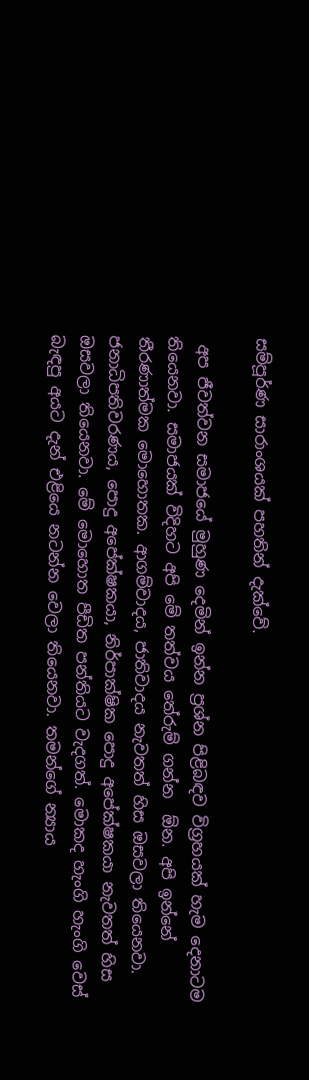සම්පූර්ණ සාරාංශයක් පහතින් දැක්වේ.

 අප ජීවත්වන සමාජයේ මුහුණ දෙමින් ඉන්න ප්‍රශ්න පිළිබඳව විග්‍රහයක් හැම දෙනාටම තියෙනවා. සමාජයක් විදිහට අපි මේ තත්වය තේරුම් ගන්න  ඕන. අපි ඉන්නේ තීරණාත්මක මොහොතක. ආගම්වාදය, ජාතිවාදය නැවතත් හිස ඔසවලා තියෙනවා. ජනාධිපතිවරණය, පොදු අපේක්ෂකයා, නිර්පාක්ෂික පොදු අපේක්ෂකයා නැවතත් හිස ඔසවලා තියෙනවා. මේ මොහොත පීඩිත පන්තියට වැදගත්. මොකද හැංගි හැංගි වෙස් බැඳපු අයට දැන් එළියෙ නටන්න වෙලා තියෙනවා. තමන්ගේ න්‍යාය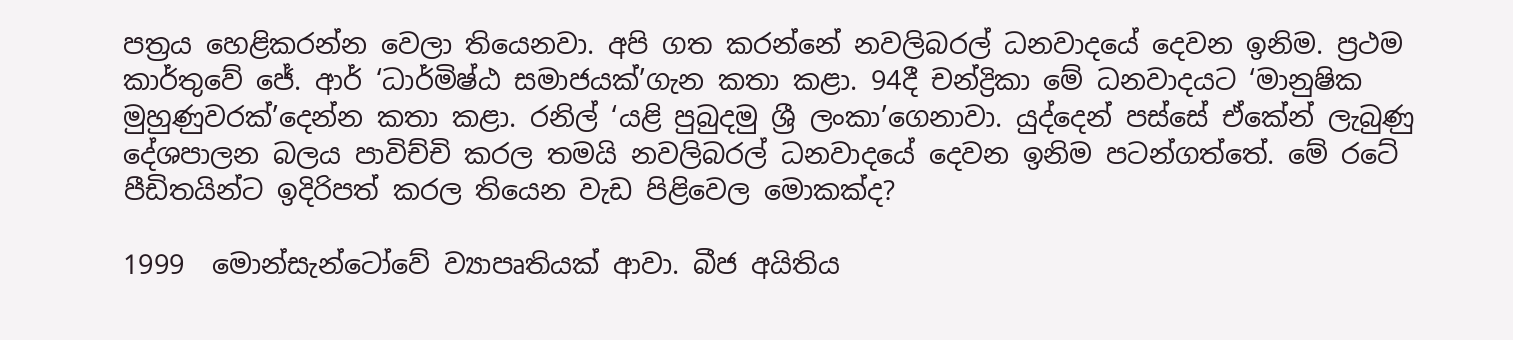පත්‍රය හෙළිකරන්න වෙලා තියෙනවා. අපි ගත කරන්නේ නවලිබරල් ධනවාදයේ දෙවන ඉනිම. ප්‍රථම කාර්තුවේ ජේ. ආර් ‘ධාර්මිෂ්ඨ සමාජයක්’ගැන කතා කළා. 94දී චන්ද්‍රිකා මේ ධනවාදයට ‘මානුෂික මුහුණුවරක්’දෙන්න කතා කළා. රනිල් ‘යළි පුබුදමු ශ්‍රී ලංකා’ගෙනාවා. යුද්දෙන් පස්සේ ඒකේන් ලැබුණු දේශපාලන බලය පාවිච්චි කරල තමයි නවලිබරල් ධනවාදයේ දෙවන ඉනිම පටන්ගත්තේ. මේ රටේ පීඩිතයින්ට ඉදිරිපත් කරල තියෙන වැඩ පිළිවෙල මොකක්ද?

1999  මොන්සැන්ටෝවේ ව්‍යාපෘතියක් ආවා. බීජ අයිතිය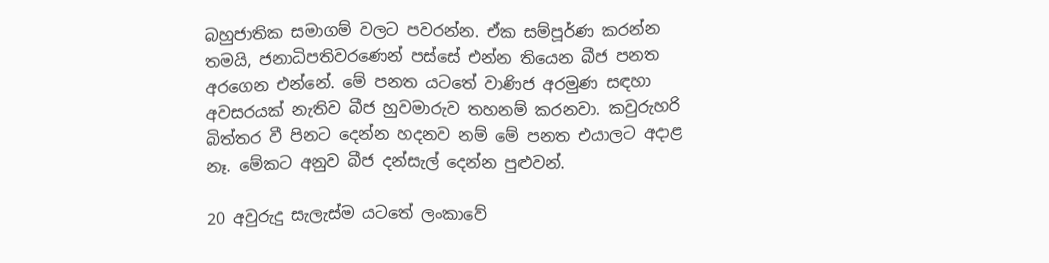බහුජාතික සමාගම් වලට පවරන්න. ඒක සම්පූර්ණ කරන්න තමයි, ජනාධිපතිවරණෙන් පස්සේ එන්න තියෙන බීජ පනත අරගෙන එන්නේ. මේ පනත යටතේ වාණිජ අරමුණ සඳහා අවසරයක් නැතිව බීජ හුවමාරුව තහනම් කරනවා. කවුරුහරි බිත්තර වී පිනට දෙන්න හදනව නම් මේ පනත එයාලට අදාළ නෑ. මේකට අනුව බීජ දන්සැල් දෙන්න පුළුවන්.

20 අවුරුදු සැලැස්ම යටතේ ලංකාවේ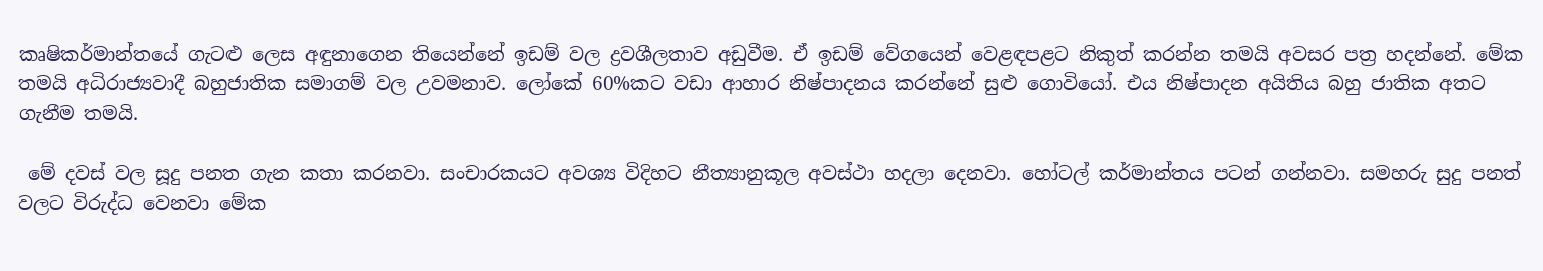කෘෂිකර්මාන්තයේ ගැටළු ලෙස අඳුනාගෙන තියෙන්නේ ඉඩම් වල ද්‍රවශීලතාව අඩුවීම. ඒ ඉඩම් වේගයෙන් වෙළඳපළට නිකුත් කරන්න තමයි අවසර පත්‍ර හදන්නේ. මේක තමයි අධිරාජ්‍යවාදී බහුජාතික සමාගම් වල උවමනාව. ලෝකේ 60%කට වඩා ආහාර නිෂ්පාදනය කරන්නේ සුළු ගොවියෝ. එය නිෂ්පාදන අයිතිය බහු ජාතික අතට ගැනීම තමයි.

 මේ දවස් වල සූදු පනත ගැන කතා කරනවා. සංචාරකයට අවශ්‍ය විදිහට නීත්‍යානුකූල අවස්ථා හදලා දෙනවා. හෝටල් කර්මාන්තය පටන් ගන්නවා. සමහරු සුදු පනත් වලට විරුද්ධ වෙනවා මේක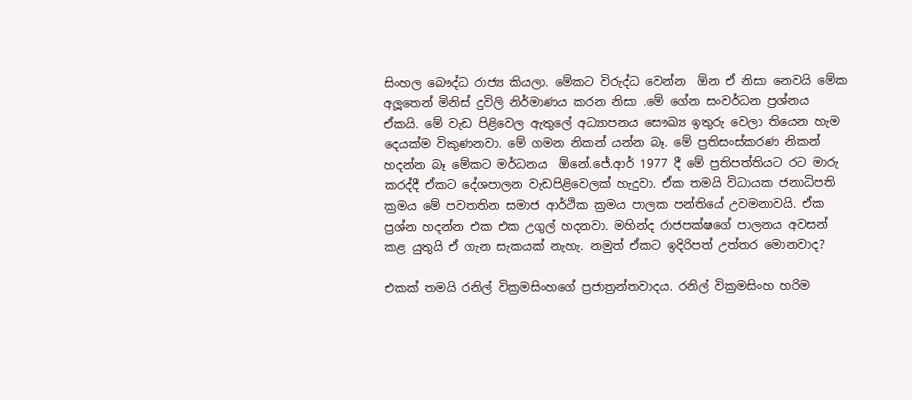සිංහල බෞද්ධ රාජ්‍ය කියලා. මේකට විරුද්ධ වෙන්න  ඕන ඒ නිසා නෙවයි මේක අලූතෙන් මිනිස් දුවිලි නිර්මාණය කරන නිසා .මේ ගේන සංවර්ධන ප්‍රශ්නය ඒකයි. මේ වැඩ පිළිවෙල ඇතුලේ අධ්‍යාපනය සෞඛ්‍ය ඉතුරු වෙලා තියෙන හැම දෙයක්ම විකුණනවා. මේ ගමන නිකන් යන්න බෑ. මේ ප්‍රතිසංස්කරණ නිකන් හදන්න බෑ මේකට මර්ධනය  ඕනේ.ජේ.ආර් 1977 දී මේ ප්‍රතිපත්තියට රට මාරු කරද්දී ඒකට දේශපාලන වැඩපිළිවෙලක් හැදුවා. ඒක තමයි විධායක ජනාධිපති ක්‍රමය මේ පවතතින සමාජ ආර්ථික ක්‍රමය පාලක පන්තියේ උවමනාවයි. ඒක ප්‍රශ්න හදන්න එක එක උගුල් හදනවා. මහින්ද රාජපක්ෂගේ පාලනය අවසන් කළ යුතුයි ඒ ගැන සැකයක් නැහැ. නමුත් ඒකට ඉදිරිපත් උත්තර මොනවාද?

එකක් තමයි රනිල් වික්‍රමසිංහගේ ප්‍රජාත්‍රන්තවාදය. රනිල් වික්‍රමසිංහ හරිම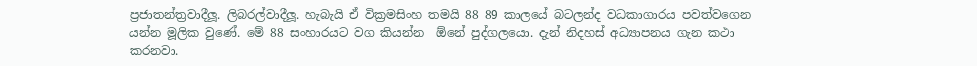ප්‍රජාතන්ත්‍රවාදීලූ. ලිබරල්වාදීලූ. හැබැයි ඒ වික්‍රමසිංහ තමයි 88 89 කාලයේ බටලන්ද වධකාගාරය පවත්වගෙන යන්න මූලික වුණේ. මේ 88 සංහාරයට වග කියන්න  ඕනේ පුද්ගලයො. දැන් නිදහස් අධ්‍යාපනය ගැන කථා කරනවා.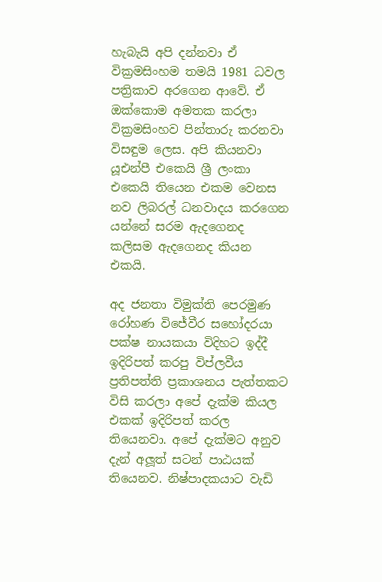හැබැයි අපි දන්නවා ඒ වික්‍රමසිංහම තමයි 1981 ධවල පත්‍රිකාව අරගෙන ආවේ. ඒ ඔක්කොම අමතක කරලා වික්‍රමසිංහව පින්තාරු කරනවා විසඳුම ලෙස. අපි කියනවා යූඑන්පී එකෙයි ශ්‍රී ලංකා එකෙයි තියෙන එකම වෙනස නව ලිබරල් ධනවාදය කරගෙන යන්නේ සරම ඇදගෙනද කලිසම ඇදගෙනද කියන එකයි.

අද ජනතා විමුක්ති පෙරමුණ රෝහණ විජේවීර සහෝදරයා පක්ෂ නායකයා විදිහට ඉද්දී ඉදිරිපත් කරපු විප්ලවීය ප්‍රතිපත්ති ප්‍රකාශනය පැත්තකට විසි කරලා අපේ දැක්ම කියල එකක් ඉදිරිපත් කරල තියෙනවා. අපේ දැක්මට අනුව දැන් අලූත් සටන් පාඨයක් තියෙනව. නිෂ්පාදකයාට වැඩි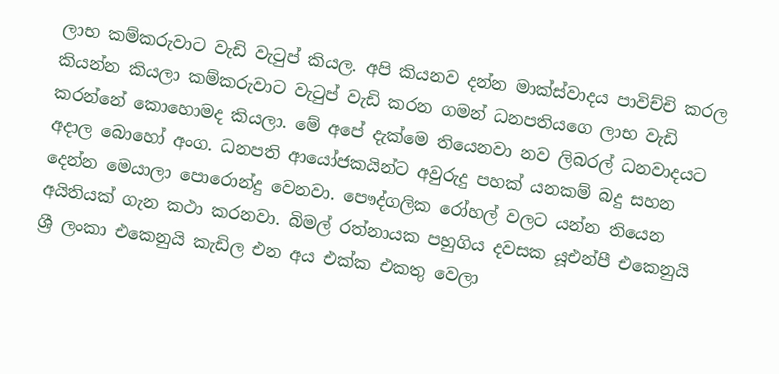ලාභ කම්කරුවාට වැඩි වැටුප් කියල. අපි කියනව දන්න මාක්ස්වාදය පාවිච්චි කරල කියන්න කියලා කම්කරුවාට වැටුප් වැඩි කරන ගමන් ධනපතියගෙ ලාභ වැඩි කරන්නේ කොහොමද කියලා. මේ අපේ දැක්මෙ තියෙනවා නව ලිබරල් ධනවාදයට අදාල බොහෝ අංග. ධනපති ආයෝජකයින්ට අවුරුදු පහක් යනකම් බදු සහන දෙන්න මෙයාලා පොරොන්දු වෙනවා. පෞද්ගලික රෝහල් වලට යන්න තියෙන අයිතියක් ගැන කථා කරනවා. බිමල් රත්නායක පහුගිය දවසක යූඑන්පී එකෙනුයි ශ්‍රී ලංකා එකෙනුයි කැඩිල එන අය එක්ක එකතු වෙලා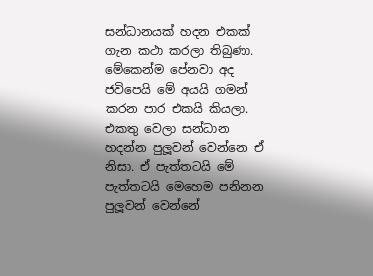සන්ධානයක් හදන එකක් ගැන කථා කරලා තිබුණා. මේකෙන්ම පේනවා අද ජවිපෙයි මේ අයයි ගමන් කරන පාර එකයි කියලා. එකතු වෙලා සන්ධාන හදන්න පුලූවන් වෙන්නෙ ඒ නිසා. ඒ පැත්තටයි මේ පැත්තටයි මෙහෙම පනිනන පුලූවන් වෙන්නේ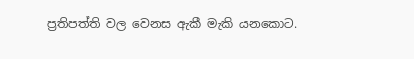ප්‍රතිපත්ති වල වෙනස ඇකී මැකි යනකොට.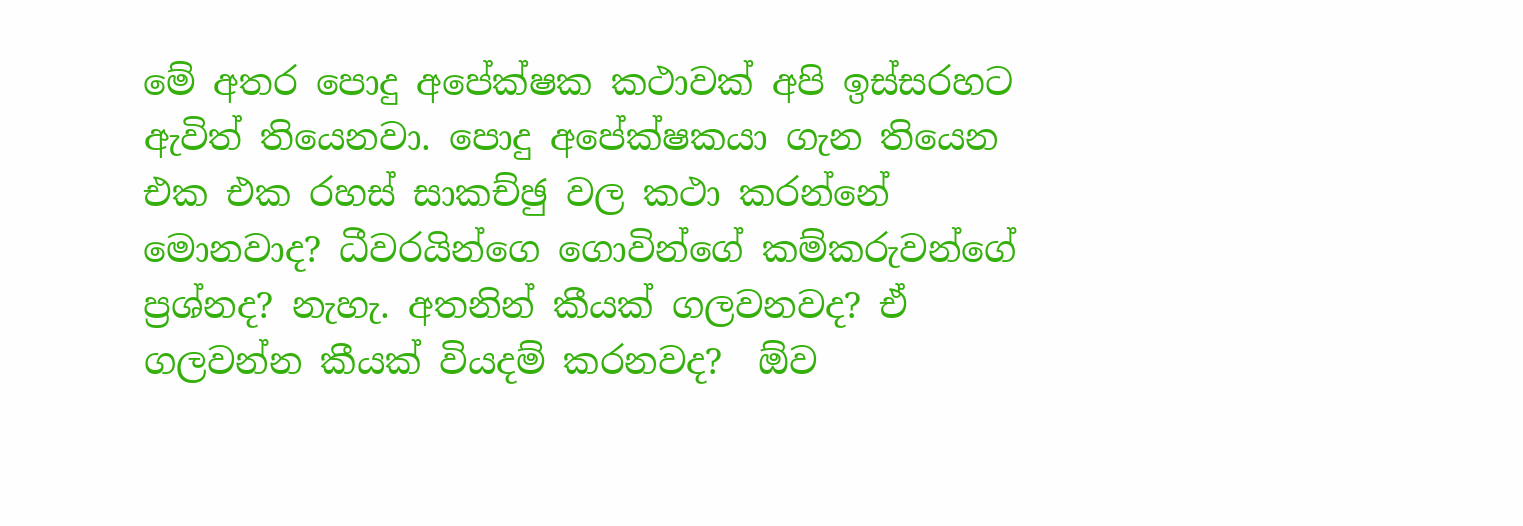මේ අතර පොදු අපේක්ෂක කථාවක් අපි ඉස්සරහට ඇවිත් තියෙනවා. පොදු අපේක්ෂකයා ගැන තියෙන එක එක රහස් සාකච්ඡු වල කථා කරන්නේ මොනවාද? ධීවරයින්ගෙ ගොවින්ගේ කම්කරුවන්ගේ ප්‍රශ්නද? නැහැ. අතනින් කීයක් ගලවනවද? ඒ ගලවන්න කීයක් වියදම් කරනවද?  ඕව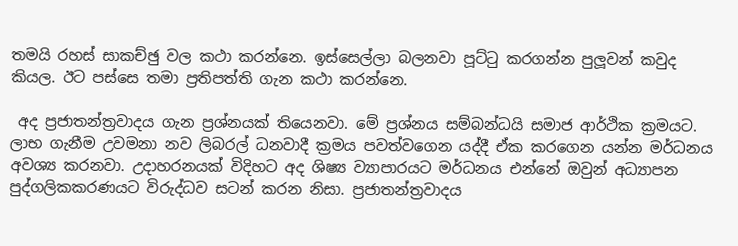තමයි රහස් සාකච්ඡු වල කථා කරන්නෙ. ඉස්සෙල්ලා බලනවා පූට්ටු කරගන්න පුලූවන් කවුද කියල. ඊට පස්සෙ තමා ප්‍රතිපත්ති ගැන කථා කරන්නෙ.

 අද ප්‍රජාතන්ත්‍රවාදය ගැන ප්‍රශ්නයක් තියෙනවා. මේ ප්‍රශ්නය සම්බන්ධයි සමාජ ආර්ථික ක්‍රමයට. ලාභ ගැනීම උවමනා නව ලිබරල් ධනවාදී ක්‍රමය පවත්වගෙන යද්දී ඒක කරගෙන යන්න මර්ධනය අවශ්‍ය කරනවා. උදාහරනයක් විදිහට අද ශිෂ්‍ය ව්‍යාපාරයට මර්ධනය එන්නේ ඔවුන් අධ්‍යාපන පුද්ගලිකකරණයට විරුද්ධව සටන් කරන නිසා. ප්‍රජාතන්ත්‍රවාදය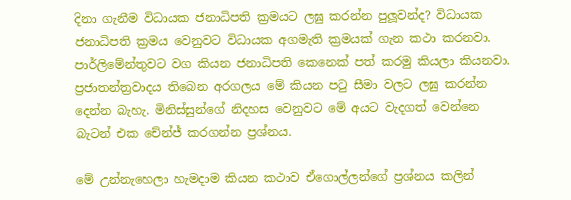දිනා ගැනීම විධායක ජනාධිපති ක්‍රමයට ලඝු කරන්න පුලූවන්ද? විධායක ජනාධිපති ක්‍රමය වෙනුවට විධායක අගමැති ක්‍රමයක් ගැන කථා කරනවා. පාර්ලිමේන්තුවට වග කියන ජනාධිපති කෙනෙක් පත් කරමු කියලා කියනවා. ප්‍රජාතන්ත්‍රවාදය තිබෙන අරගලය මේ කියන පටු සීමා වලට ලඝු කරන්න දෙන්න බැහැ. මිනිස්සුන්ගේ නිදහස වෙනුවට මේ අයට වැදගත් වෙන්නෙ බැටන් එක චේන්ජ් කරගන්න ප්‍රශ්නය.

මේ උන්නැහෙලා හැමදාම කියන කථාව ඒගොල්ලන්ගේ ප්‍රශ්නය කලින්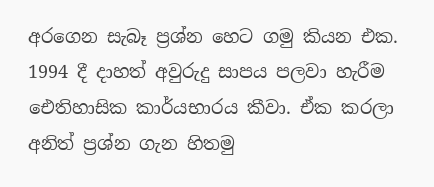අරගෙන සැබෑ ප්‍රශ්න හෙට ගමු කියන එක. 1994 දී දාහත් අවුරුදු සාපය පලවා හැරීම ඓතිහාසික කාර්යභාරය කීවා. ඒක කරලා අනිත් ප්‍රශ්න ගැන හිතමු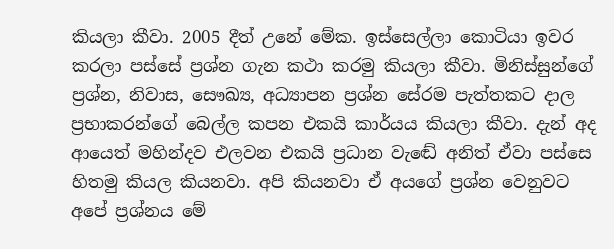කියලා කීවා. 2005 දීත් උනේ මේක. ඉස්සෙල්ලා කොටියා ඉවර කරලා පස්සේ ප්‍රශ්න ගැන කථා කරමු කියලා කීවා. මිනිස්සුන්ගේ ප්‍රශ්න, නිවාස, සෞඛ්‍ය, අධ්‍යාපන ප්‍රශ්න සේරම පැත්තකට දාල ප්‍රභාකරන්ගේ බෙල්ල කපන එකයි කාර්යය කියලා කීවා. දැන් අද ආයෙත් මහින්දව එලවන එකයි ප්‍රධාන වැඬේ අනිත් ඒවා පස්සෙ හිතමු කියල කියනවා. අපි කියනවා ඒ අයගේ ප්‍රශ්න වෙනුවට අපේ ප්‍රශ්නය මේ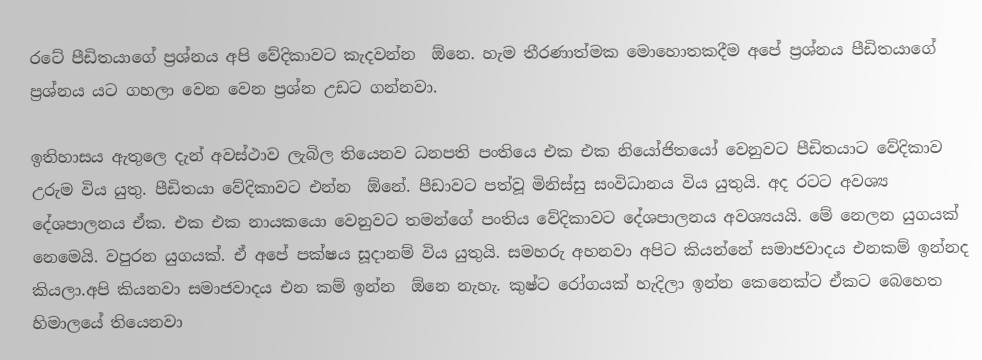රටේ පීඩිතයාගේ ප්‍රශ්නය අපි වේදිකාවට කැදවන්න  ඕනෙ. හැම තීරණාත්මක මොහොතකදීම අපේ ප්‍රශ්නය පීඩිතයාගේ ප්‍රශ්නය යට ගහලා වෙන වෙන ප්‍රශ්න උඩට ගන්නවා.

ඉතිහාසය ඇතුලෙ දැන් අවස්ථාව ලැබිල තියෙනව ධනපති පංතියෙ එක එක නියෝජිතයෝ වෙනුවට පීඩිතයාට වේදිකාව උරුම විය යුතු. පීඩිතයා වේදිකාවට එන්න  ඕනේ. පීඩාවට පත්වූ මිනිස්සු සංවිධානය විය යුතුයි. අද රටට අවශ්‍ය දේශපාලනය ඒක. එක එක නායකයො වෙනුවට තමන්ගේ පංතිය වේදිකාවට දේශපාලනය අවශ්‍යයයි. මේ නෙලන යුගයක් නෙමෙයි. වපුරන යුගයක්. ඒ අපේ පක්ෂය සූදානම් විය යුතුයි. සමහරු අහනවා අපිට කියන්නේ සමාජවාදය එනකම් ඉන්නද කියලා.අපි කියනවා සමාජවාදය එන කම් ඉන්න  ඕනෙ නැහැ. කුෂ්ට රෝගයක් හැදිලා ඉන්න කෙනෙක්ට ඒකට බෙහෙත හිමාලයේ තියෙනවා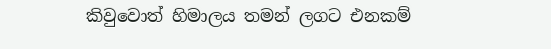කිවුවොත් හිමාලය තමන් ලගට එනකම්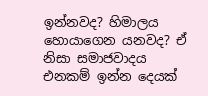ඉන්නවද? හිමාලය හොයාගෙන යනවද? ඒ නිසා සමාජවාදය එනකම් ඉන්න දෙයක්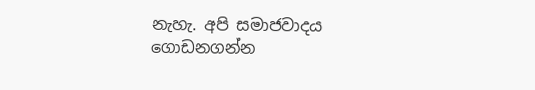නැහැ. අපි සමාජවාදය ගොඩනගන්න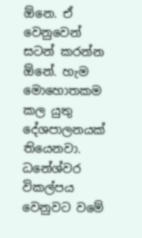ඕනෙ. ඒ වෙනුවෙන් සටන් කරන්න  ඕනේ. හැම මොහොතකම කල යුතු දේශපාලනයක් තියෙනවා. ධනේශ්වර විකල්පය වෙනුවට වමේ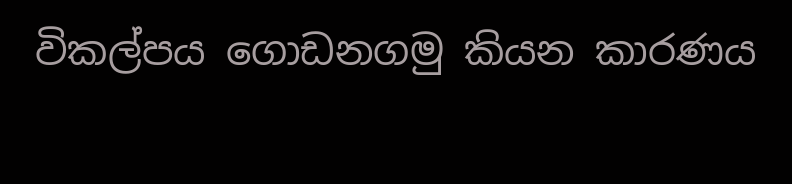විකල්පය ගොඩනගමු කියන කාරණය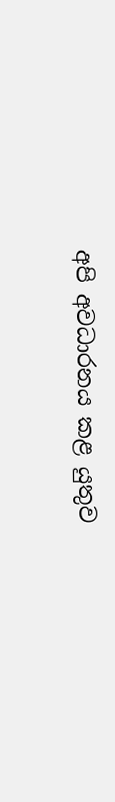අපි අවධාරනය කළ යුතුව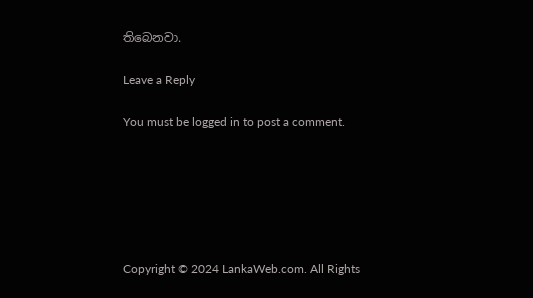තිබෙනවා.

Leave a Reply

You must be logged in to post a comment.






Copyright © 2024 LankaWeb.com. All Rights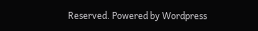Reserved. Powered by Wordpress